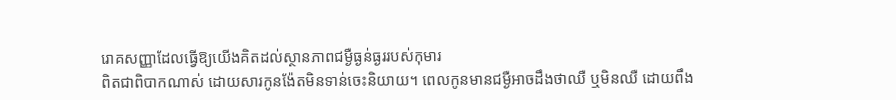រោគសញ្ញាដែលធ្វើឱ្យយើងគិតដល់ស្ថានភាពជម្ងឺធ្ងន់ធ្ងររបស់កុមារ
ពិតជាពិបាកណាស់ ដោយសារកូនង៉ែតមិនទាន់ចេះនិយាយ។ ពេលកូនមានជម្ងឺអាចដឹងថាឈឺ ឬមិនឈឺ ដោយពឹង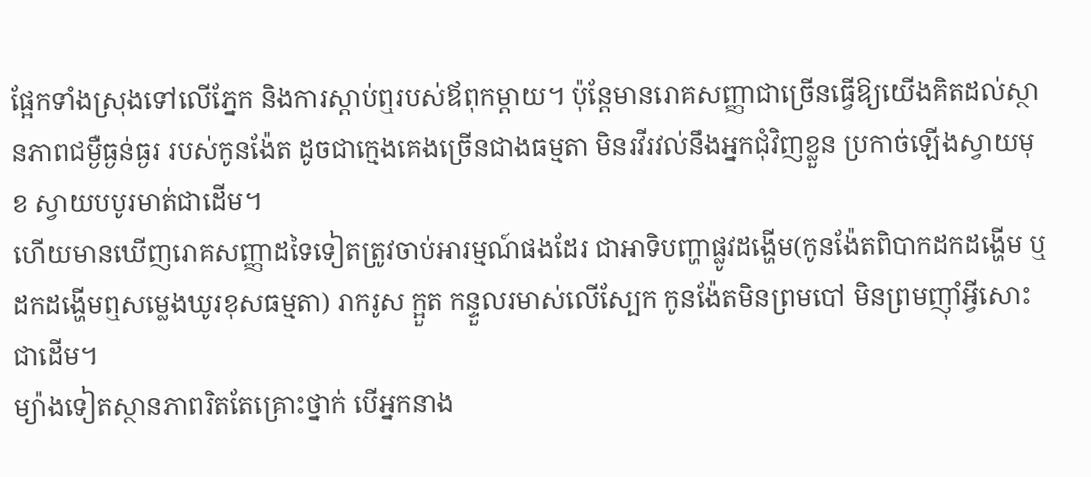ផ្អែកទាំងស្រុងទៅលើភ្នែក និងការស្ដាប់ឮរបស់ឪពុកម្ដាយ។ ប៉ុន្ដែមានរោគសញ្ញាជាច្រើនធ្វើឱ្យយើងគិតដល់ស្ថានភាពជម្ងឺធ្ងន់ធ្ងរ របស់កូនង៉ែត ដូចជាក្មេងគេងច្រើនជាងធម្មតា មិនរវីរវល់នឹងអ្នកជុំវិញខ្លួន ប្រកាច់ឡើងស្វាយមុខ ស្វាយបបូរមាត់ជាដើម។
ហើយមានឃើញរោគសញ្ញាដទៃទៀតត្រូវចាប់អារម្មណ៍ផងដែរ ជាអាទិបញ្ហាផ្លូវដង្ហើម(កូនង៉ែតពិបាកដកដង្ហើម ឬដកដង្ហើមឮសម្លេងឃូរខុសធម្មតា) រាករូស ក្អួត កន្ទួលរមាស់លើស្បែក កូនង៉ែតមិនព្រមបៅ មិនព្រមញ៉ាំអ្វីសោះជាដើម។
ម្យ៉ាងទៀតស្ថានភាពរិតតែគ្រោះថ្នាក់ បើអ្នកនាង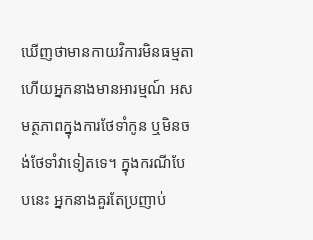ឃើញថាមានកាយវិការមិនធម្មតា ហើយអ្នកនាងមានអារម្មណ៍ អសមត្ថភាពក្នុងការថែទាំកូន ឬមិនចង់ថែទាំវាទៀតទេ។ ក្នុងករណីបែបនេះ អ្នកនាងគួរតែប្រញាប់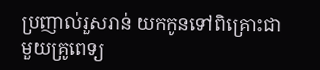ប្រញាល់រួសរាន់ យកកូនទៅពិគ្រោះជាមួយគ្រូពេទ្យ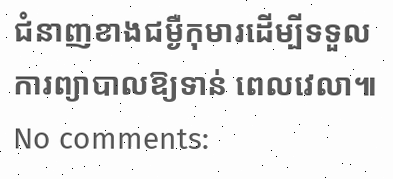ជំនាញខាងជម្ងឺកុមារដើម្បីទទួលការព្យាបាលឱ្យទាន់ ពេលវេលា៕
No comments: